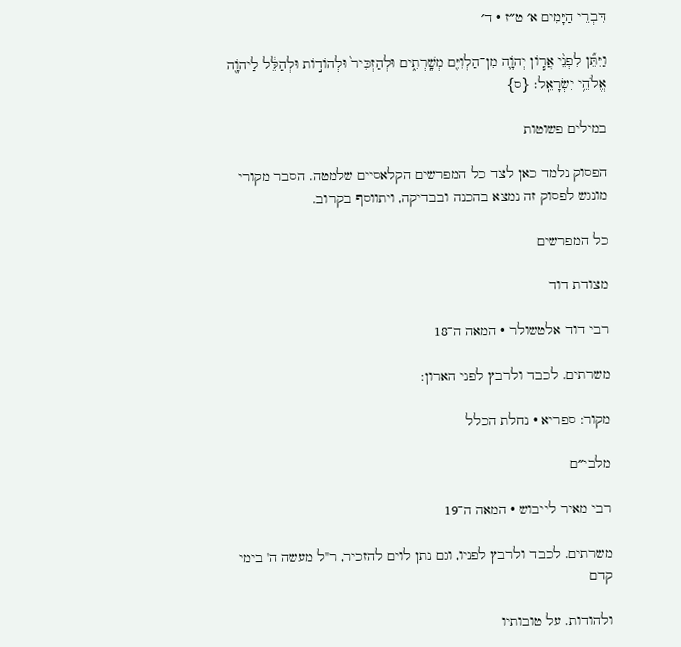דִּבְרֵי הַיָּמִים א׳ ט״ז · ד׳

וַיִּתֵּ֞ן לִפְנֵ֨י אֲר֧וֹן יְהֹוָ֛ה מִן־הַלְוִיִּ֖ם מְשָֽׁרְתִ֑ים וּלְהַזְכִּיר֙ וּלְהוֹד֣וֹת וּלְהַלֵּ֔ל לַיהֹוָ֖ה אֱלֹהֵ֥י יִשְׂרָאֵֽל׃ {ס}

במילים פשוטות

הפסוק נלמד כאן לצד כל המפרשים הקלאסיים שלמטה. הסבר מקורי מונגש לפסוק זה נמצא בהכנה ובבדיקה, ויתווסף בקרוב.

כל המפרשים

מצודת דוד

רבי דוד אלטשולר · המאה ה־18

משרתים. לכבד ולרבץ לפני הארון:

מקור: ספריא · נחלת הכלל

מלבי״ם

רבי מאיר לייבוש · המאה ה־19

משרתים. לכבד ולרבץ לפניו, וגם נתן לוים להזכיר, ר"ל מעשה ה' בימי קדם

ולהודות. על טובותיו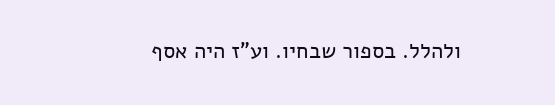ולהלל. בספור שבחיו. וע"ז היה אסף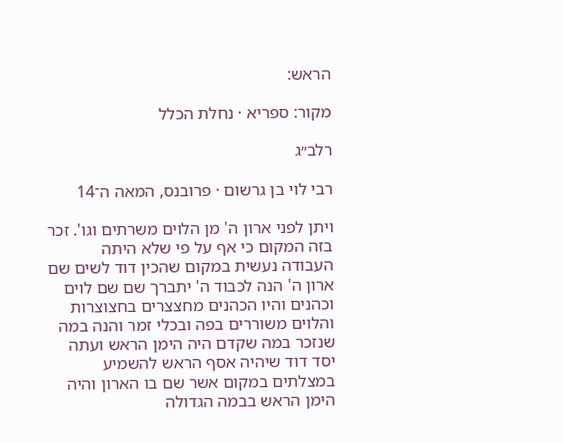הראש:

מקור: ספריא · נחלת הכלל

רלב״ג

רבי לוי בן גרשום · פרובנס, המאה ה־14

ויתן לפני ארון ה' מן הלוים משרתים וגו'. זכר בזה המקום כי אף על פי שלא היתה העבודה נעשית במקום שהכין דוד לשים שם ארון ה' הנה לכבוד ה' יתברך שם שם לוים וכהנים והיו הכהנים מחצצרים בחצוצרות והלוים משוררים בפה ובכלי זמר והנה במה שנזכר במה שקדם היה הימן הראש ועתה יסד דוד שיהיה אסף הראש להשמיע במצלתים במקום אשר שם בו הארון והיה הימן הראש בבמה הגדולה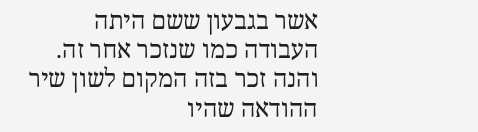אשר בגבעון ששם היתה העבודה כמו שנזכר אחר זה. והנה זכר בזה המקום לשון שיר ההודאה שהיו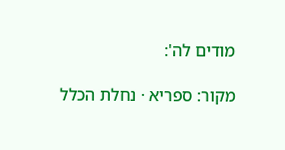מודים לה':

מקור: ספריא · נחלת הכלל